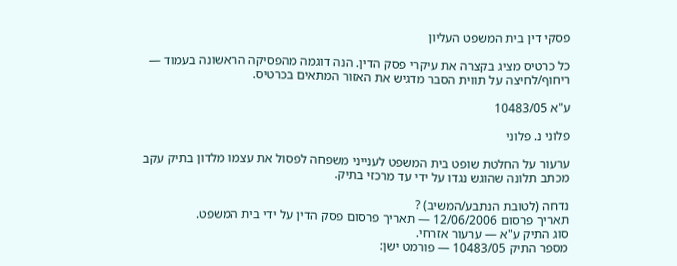פסקי דין בית המשפט העליון

כל כרטיס מציג בקצרה את עיקרי פסק הדין. הנה דוגמה מהפסיקה הראשונה בעמוד — ריחוף/לחיצה על תווית הסבר מדגיש את האזור המתאים בכרטיס.

ע"א 10483/05

פלוני נ. פלוני

ערעור על החלטת שופט בית המשפט לענייני משפחה לפסול את עצמו מלדון בתיק עקב מכתב תלונה שהוגש נגדו על ידי עד מרכזי בתיק.

נדחה (לטובת הנתבע/המשיב) ?
תאריך פרסום 12/06/2006 — תאריך פרסום פסק הדין על ידי בית המשפט.
סוג התיק ע"א — ערעור אזרחי.
מספר התיק 10483/05 — פורמט ישן: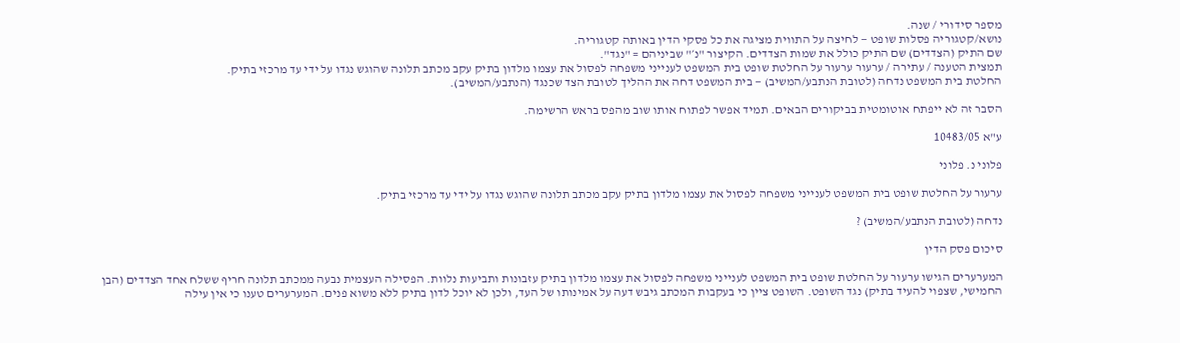מספר סידורי / שנה.
נושא/קטגוריה פסלות שופט — לחיצה על התווית מציגה את כל פסקי הדין באותה קטגוריה.
שם התיק (הצדדים) שם התיק כולל את שמות הצדדים. הקיצור "נ׳" שביניהם = "נגד".
תמצית הטענה / עתירה / ערעור ערעור על החלטת שופט בית המשפט לענייני משפחה לפסול את עצמו מלדון בתיק עקב מכתב תלונה שהוגש נגדו על ידי עד מרכזי בתיק.
החלטת בית המשפט נדחה (לטובת הנתבע/המשיב) — בית המשפט דחה את ההליך לטובת הצד שכנגד (הנתבע/המשיב).

הסבר זה לא ייפתח אוטומטית בביקורים הבאים. תמיד אפשר לפתוח אותו שוב מהפס בראש הרשימה.

ע"א 10483/05

פלוני נ. פלוני

ערעור על החלטת שופט בית המשפט לענייני משפחה לפסול את עצמו מלדון בתיק עקב מכתב תלונה שהוגש נגדו על ידי עד מרכזי בתיק.

נדחה (לטובת הנתבע/המשיב) ?

סיכום פסק הדין

המערערים הגישו ערעור על החלטת שופט בית המשפט לענייני משפחה לפסול את עצמו מלדון בתיק עזבונות ותביעות נלוות. הפסילה העצמית נבעה ממכתב תלונה חריף ששלח אחד הצדדים (הבן החמישי, שצפוי להעיד בתיק) נגד השופט. השופט ציין כי בעקבות המכתב גיבש דעה על אמינותו של העד, ולכן לא יוכל לדון בתיק ללא משוא פנים. המערערים טענו כי אין עילה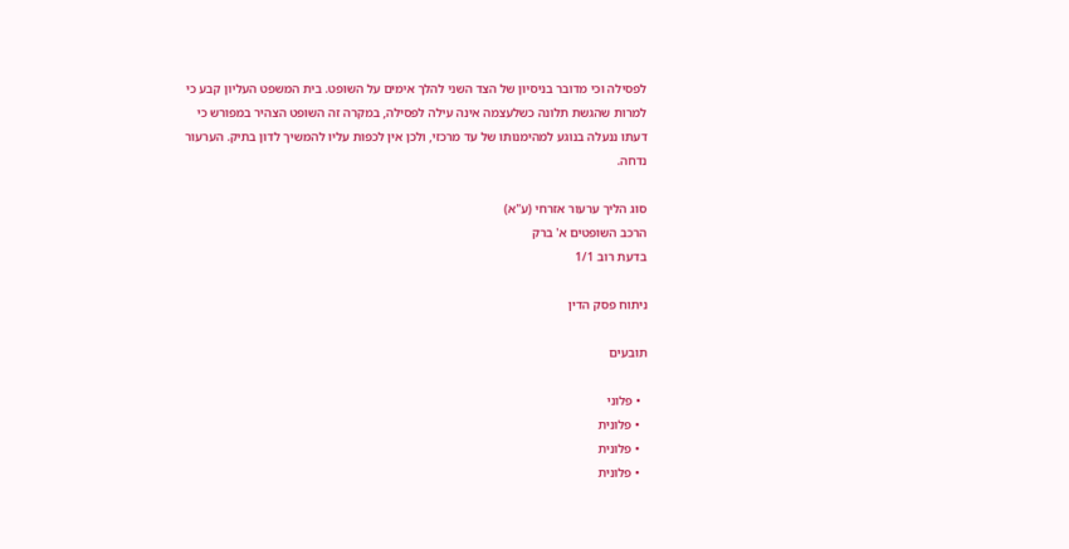לפסילה וכי מדובר בניסיון של הצד השני להלך אימים על השופט. בית המשפט העליון קבע כי למרות שהגשת תלונה כשלעצמה אינה עילה לפסילה, במקרה זה השופט הצהיר במפורש כי דעתו ננעלה בנוגע למהימנותו של עד מרכזי, ולכן אין לכפות עליו להמשיך לדון בתיק. הערעור נדחה.

סוג הליך ערעור אזרחי (ע"א)
הרכב השופטים א' ברק
בדעת רוב 1/1

ניתוח פסק הדין

תובעים

  • פלוני
  • פלונית
  • פלונית
  • פלונית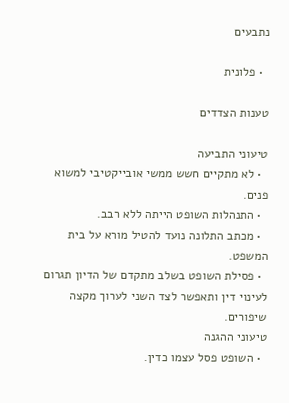נתבעים

  • פלונית

טענות הצדדים

טיעוני התביעה
  • לא מתקיים חשש ממשי אובייקטיבי למשוא פנים.
  • התנהלות השופט הייתה ללא רבב.
  • מכתב התלונה נועד להטיל מורא על בית המשפט.
  • פסילת השופט בשלב מתקדם של הדיון תגרום לעינוי דין ותאפשר לצד השני לערוך מקצה שיפורים.
טיעוני ההגנה
  • השופט פסל עצמו כדין.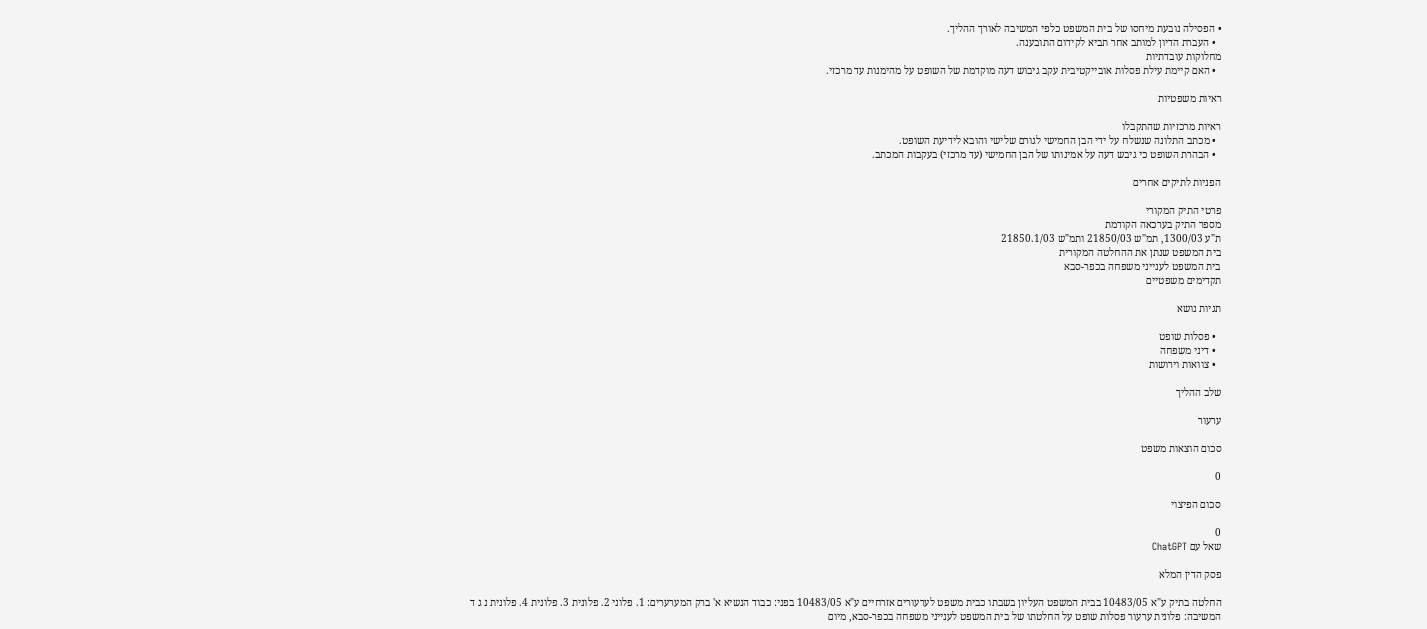• הפסילה נובעת מיחסו של בית המשפט כלפי המשיבה לאורך ההליך.
  • העברת הדיון למותב אחר תביא לקידום התובענה.
מחלוקות עובדתיות
  • האם קיימת עילת פסלות אובייקטיבית עקב גיבוש דעה מוקדמת של השופט על מהימנות עד מרכזי.

ראיות משפטיות

ראיות מרכזיות שהתקבלו
  • מכתב התלונה שנשלח על ידי הבן החמישי לגורם שלישי והובא לידיעת השופט.
  • הבהרת השופט כי גיבש דעה על אמינותו של הבן החמישי (עד מרכזי) בעקבות המכתב.

הפניות לתיקים אחרים

פרטי התיק המקורי
מספר התיק בערכאה הקודמת
ת"ע 1300/03, תמ"ש 21850/03 ותמ"ש 21850.1/03
בית המשפט שנתן את ההחלטה המקורית
בית המשפט לענייני משפחה בכפר-סבא
תקדימים משפטיים

תגיות נושא

  • פסלות שופט
  • דיני משפחה
  • צוואות וירושות

שלב ההליך

ערעור

סכום הוצאות משפט

0

סכום הפיצוי

0
שאל עם ChatGPT

פסק הדין המלא

החלטה בתיק ע"א 10483/05 בבית המשפט העליון בשבתו כבית משפט לערעורים אזרחיים ע"א 10483/05 בפני: כבוד הנשיא א' ברק המערערים: 1. פלוני 2. פלונית 3. פלונית 4. פלונית נ ג ד המשיבה: פלונית ערעור פסלות שופט על החלטתו של בית המשפט לענייני משפחה בכפר-סבא, מיום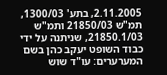2.11.2005, בתע' 1300/03, תמ"ש 21850/03 ותמ"ש 21850.1/03, שניתנה על ידי כבוד השופט יעקב כהן בשם המערערים: עו"ד שוש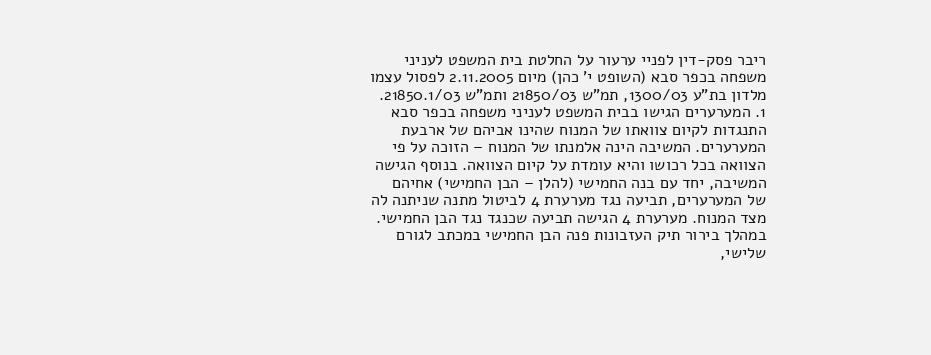ריבר פסק-דין לפניי ערעור על החלטת בית המשפט לעניני משפחה בכפר סבא (השופט י' כהן) מיום 2.11.2005 לפסול עצמו מלדון בת"ע 1300/03, תמ"ש 21850/03 ותמ"ש 21850.1/03. 1. המערערים הגישו בבית המשפט לעניני משפחה בכפר סבא התנגדות לקיום צוואתו של המנוח שהינו אביהם של ארבעת המערערים. המשיבה הינה אלמנתו של המנוח – הזוכה על פי הצוואה בכל רכושו והיא עומדת על קיום הצוואה. בנוסף הגישה המשיבה, יחד עם בנה החמישי (להלן – הבן החמישי) אחיהם של המערערים, תביעה נגד מערערת 4 לביטול מתנה שניתנה לה מצד המנוח. מערערת 4 הגישה תביעה שכנגד נגד הבן החמישי. במהלך בירור תיק העזבונות פנה הבן החמישי במכתב לגורם שלישי,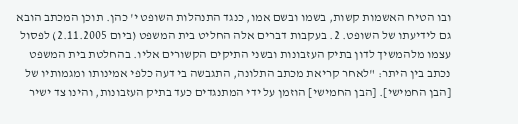ובו הטיח האשמות קשות, בשמו ובשם אמו, כנגד התנהלות השופט י' כהן. תוכן המכתב הובא גם לידיעתו של השופט. 2. בעקבות דברים אלה החליט בית המשפט (ביום 2.11.2005) לפסול עצמו מלהמשיך לדון בתיק העזבונות ובשני התיקים הקשורים אליו. בהחלטת בית המשפט נכתב בין היתר: "לאחר קריאת מכתב התלונה, התגבשה בי דעה כלפי אמינותו ומגמותיו של [הבן החמישי]. [הבן החמישי] הוזמן על ידי המתנגדים כעד בתיק העזבונות, והינו צד ישיר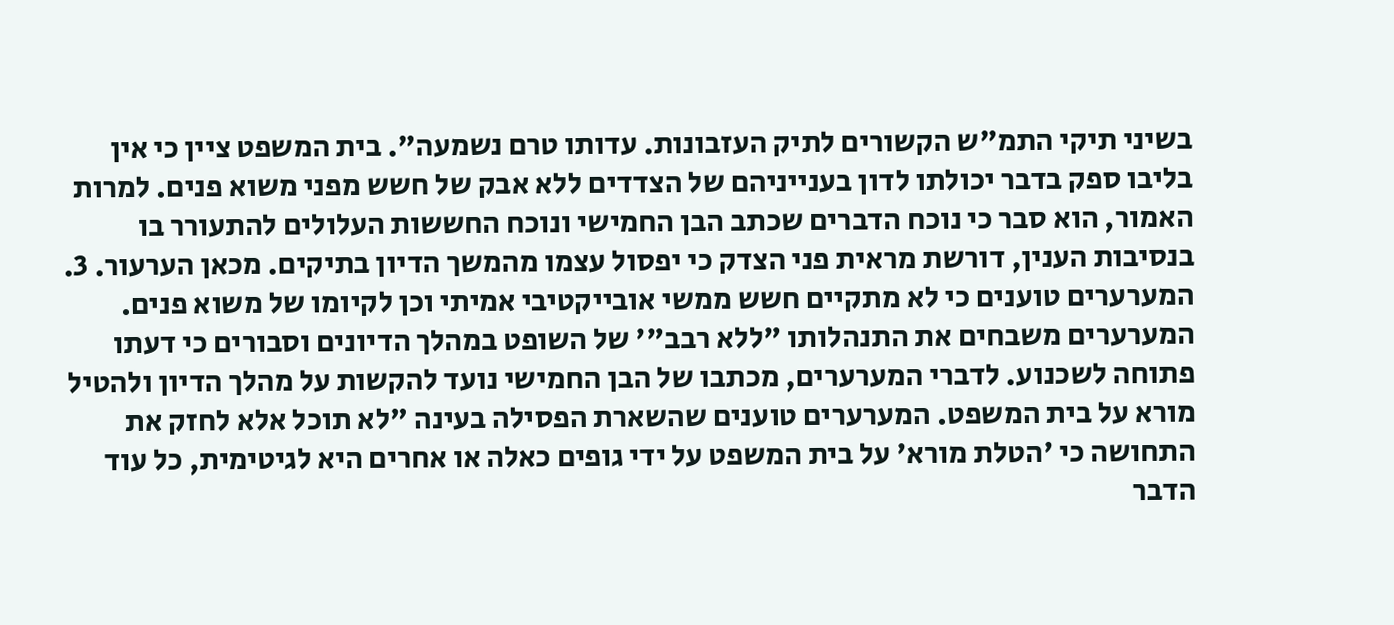בשיני תיקי התמ"ש הקשורים לתיק העזבונות. עדותו טרם נשמעה". בית המשפט ציין כי אין בליבו ספק בדבר יכולתו לדון בענייניהם של הצדדים ללא אבק של חשש מפני משוא פנים. למרות האמור, הוא סבר כי נוכח הדברים שכתב הבן החמישי ונוכח החששות העלולים להתעורר בו בנסיבות הענין, דורשת מראית פני הצדק כי יפסול עצמו מהמשך הדיון בתיקים. מכאן הערעור. 3. המערערים טוענים כי לא מתקיים חשש ממשי אובייקטיבי אמיתי וכן לקיומו של משוא פנים. המערערים משבחים את התנהלותו "ללא רבב"' של השופט במהלך הדיונים וסבורים כי דעתו פתוחה לשכנוע. לדברי המערערים, מכתבו של הבן החמישי נועד להקשות על מהלך הדיון ולהטיל מורא על בית המשפט. המערערים טוענים שהשארת הפסילה בעינה "לא תוכל אלא לחזק את התחושה כי 'הטלת מורא' על בית המשפט על ידי גופים כאלה או אחרים היא לגיטימית, כל עוד הדבר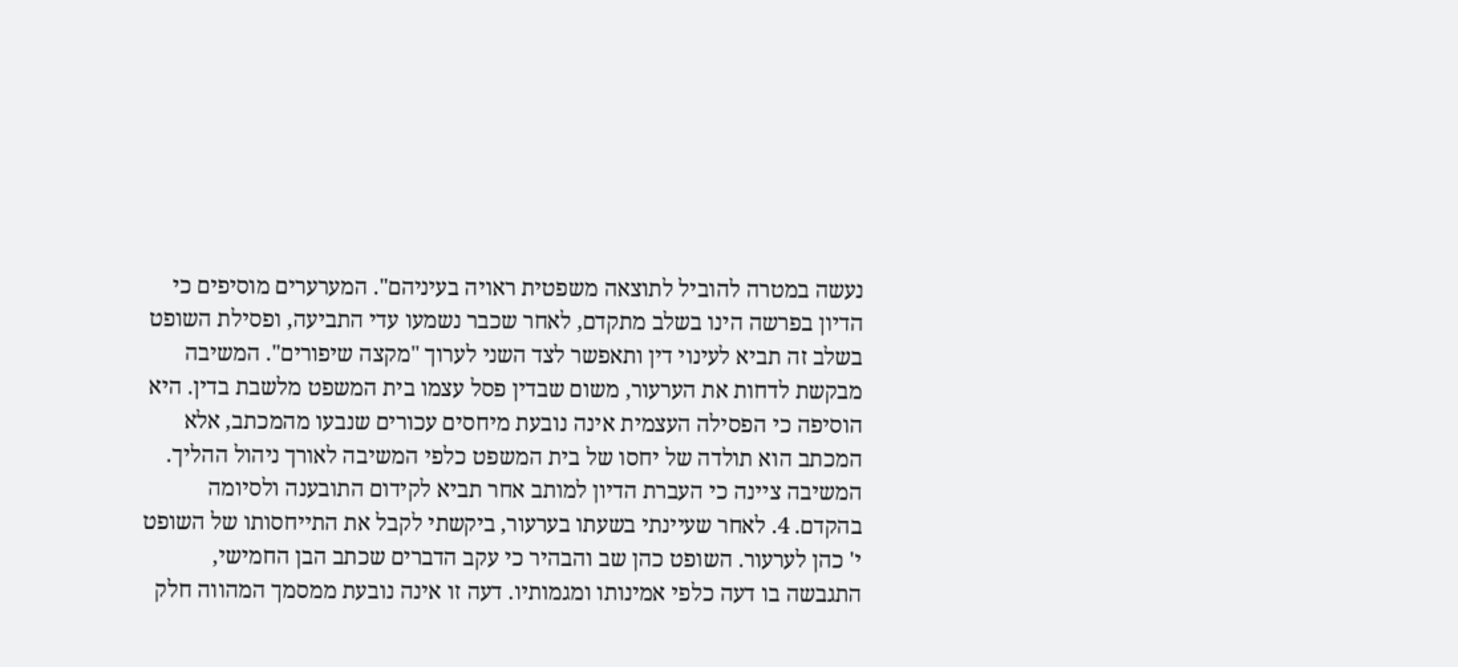נעשה במטרה להוביל לתוצאה משפטית ראויה בעיניהם". המערערים מוסיפים כי הדיון בפרשה הינו בשלב מתקדם, לאחר שכבר נשמעו עדי התביעה, ופסילת השופט בשלב זה תביא לעינוי דין ותאפשר לצד השני לערוך "מקצה שיפורים". המשיבה מבקשת לדחות את הערעור, משום שבדין פסל עצמו בית המשפט מלשבת בדין. היא הוסיפה כי הפסילה העצמית אינה נובעת מיחסים עכורים שנבעו מהמכתב, אלא המכתב הוא תולדה של יחסו של בית המשפט כלפי המשיבה לאורך ניהול ההליך. המשיבה ציינה כי העברת הדיון למותב אחר תביא לקידום התובענה ולסיומה בהקדם. 4. לאחר שעיינתי בשעתו בערעור, ביקשתי לקבל את התייחסותו של השופט י' כהן לערעור. השופט כהן שב והבהיר כי עקב הדברים שכתב הבן החמישי, התגבשה בו דעה כלפי אמינותו ומגמותיו. דעה זו אינה נובעת ממסמך המהווה חלק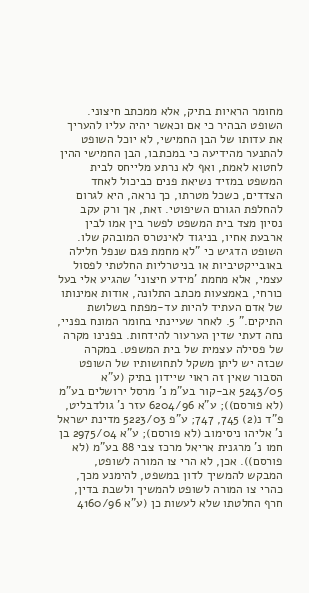מחומר הראיות בתיק, אלא ממכתב חיצוני. השופט הבהיר כי אם וכאשר יהיה עליו להעריך את עדותו של הבן החמישי, לא יוכל השופט להתנער מהידיעה כי במכתבו, הבן החמישי ההין לחטוא לאמת, ואף לא נרתע מלייחס לבית המשפט במזיד נשיאת פנים כביכול לאחד הצדדים, כשכל מטרתו, כך נראה, היא לגרום להחלפת הגורם השיפוטי. זאת, אך ורק עקב נסיון מצד בית המשפט לפשר בין אמו לבין ארבעת אחיו, בניגוד לאינטרס המובהק שלו. השופט הדגיש כי "לא מחמת פגם שנפל חלילה באובייקטיביות או בניטרליות החלטתי לפסול עצמי, אלא מחמת 'מידע חיצוני' שהגיע אלי בעל כורחי, באמצעות מכתב התלונה, אודות אמינותו של אדם העתיד להיות עד-מפתח בשלושת התיקים." 5. לאחר שעיינתי בחומר המונח בפניי, נחה דעתי שדין הערעור להידחות. בפנינו מקרה של פסילה עצמית של בית המשפט. במקרה שכזה יש ליתן משקל לתחושותיו של השופט הסבור שאין זה ראוי שיידון בתיק (ע"א 5243/05 אב-קור בע"מ נ' מרסל ירושלים בע"מ (לא פורסם)); ע"א 6204/96 עזר נ' גולדבליט, פ"ד נ(2) 745, 747; ע"פ 5223/03 מדינת ישראל נ' אליהו ניסימוב (לא פורסם); ע"א 2975/04 בן חמו נ' מרגנית אריאל מרכז צבי 88 בע"מ (לא פורסם)). אכן, לא הרי צו המורה לשופט, המבקש להמשיך לדון במשפט, להימנע מכך, כהרי צו המורה לשופט להמשיך ולשבת בדין, חרף החלטתו שלא לעשות כן (ע"א 4160/96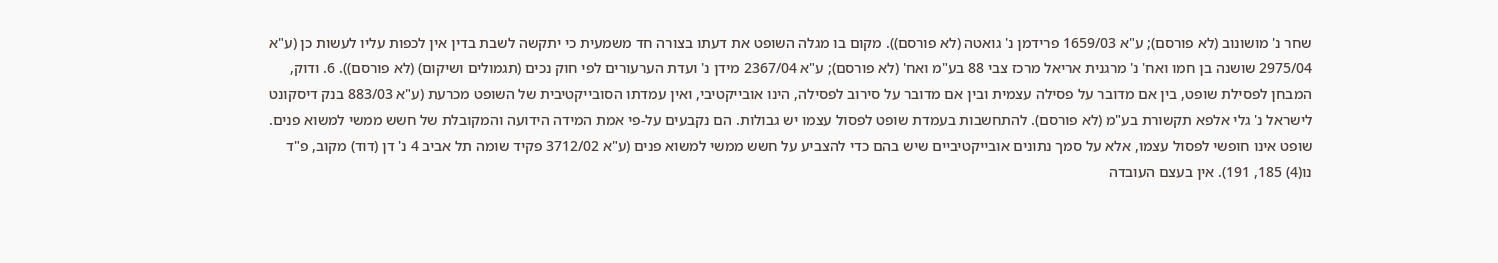שחר נ' מושונוב (לא פורסם); ע"א 1659/03 פרידמן נ' גואטה (לא פורסם)). מקום בו מגלה השופט את דעתו בצורה חד משמעית כי יתקשה לשבת בדין אין לכפות עליו לעשות כן (ע"א 2975/04 שושנה בן חמו ואח' נ' מרגנית אריאל מרכז צבי 88 בע"מ ואח' (לא פורסם); ע"א 2367/04 מידן נ' ועדת הערעורים לפי חוק נכים (תגמולים ושיקום) (לא פורסם)). 6. ודוק, המבחן לפסילת שופט, בין אם מדובר על פסילה עצמית ובין אם מדובר על סירוב לפסילה, הינו אובייקטיבי, ואין עמדתו הסובייקטיבית של השופט מכרעת (ע"א 883/03 בנק דיסקונט לישראל נ' גלי אלפא תקשורת בע"מ (לא פורסם). להתחשבות בעמדת שופט לפסול עצמו יש גבולות. הם נקבעים על-פי אמת המידה הידועה והמקובלת של חשש ממשי למשוא פנים. שופט אינו חופשי לפסול עצמו, אלא על סמך נתונים אובייקטיביים שיש בהם כדי להצביע על חשש ממשי למשוא פנים (ע"א 3712/02 פקיד שומה תל אביב 4 נ' דן (דוד) מקוב, פ"ד נו(4) 185, 191). אין בעצם העובדה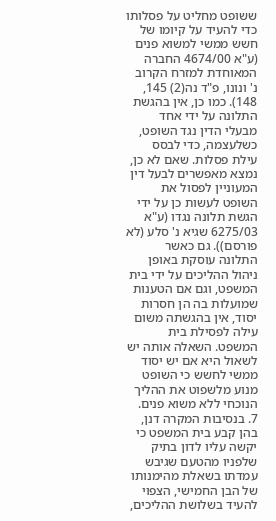ששופט מחליט על פסלותו כדי להעיד על קיומו של חשש ממשי למשוא פנים (ע"א 4674/00 החברה המאוחדת למזרח הקרוב נ' ונונו, פ"ד נה(2) 145, 148). כמו כן, אין בהגשת התלונה על ידי אחד מבעלי הדין נגד השופט, כשלעצמה, כדי לבסס עילת פסלות. שאם לא כן, נמצא מאפשרים לבעל דין המעוניין לפסול את השופט לעשות כן על ידי הגשת תלונה נגדו (ע"א 6275/03 שגיא נ' סלע (לא פורסם)). גם כאשר התלונה עוסקת באופן ניהול ההליכים על ידי בית המשפט, וגם אם הטענות שמועלות בה הן חסרות יסוד, אין בהגשתה משום עילה לפסילת בית המשפט. השאלה אותה יש לשאול היא אם יש יסוד ממשי לחשש כי השופט מנוע מלשפוט את ההליך הנוכחי ללא משוא פנים. 7. בנסיבות המקרה דנן, בהן קבע בית המשפט כי יקשה עליו לדון בתיק שלפניו מהטעם שגיבש עמדתו בשאלת מהימנותו של הבן החמישי, הצפוי להעיד בשלושת ההליכים,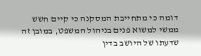דומה כי מתחייבת המסקנה כי קיים חשש ממשי למשוא פנים בניהול המשפט, במובן זה שדעתו של היושב בדין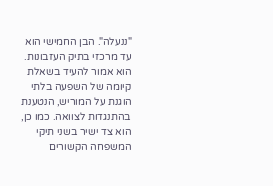"ננעלה". הבן החמישי הוא עד מרכזי בתיק העזבונות. הוא אמור להעיד בשאלת קיומה של השפעה בלתי הוגנת על המוריש, הנטענת בהתנגדות לצוואה. כמו כן, הוא צד ישיר בשני תיקי המשפחה הקשורים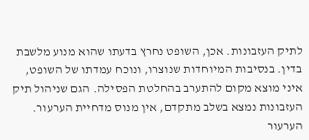לתיק העזבונות. אכן, השופט נחרץ בדעתו שהוא מנוע מלשבת בדין. בנסיבות המיוחדות שנוצרו, ונוכח עמדתו של השופט, איני מוצא מקום להתערב בהחלטת הפסילה. הגם שניהול תיק העזבונות נמצא בשלב מתקדם, אין מנוס מדחיית הערעור. הערעור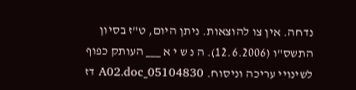נדחה. אין צו להוצאות. ניתן היום, ט"ז בסיון התשס"ו (12.6.2006). ה נ ש י א ___ העותק כפוף לשינויי עריכה וניסוח. 05104830_A02.doc דז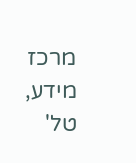מרכז מידע, טל'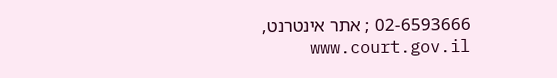02-6593666 ; אתר אינטרנט, www.court.gov.il